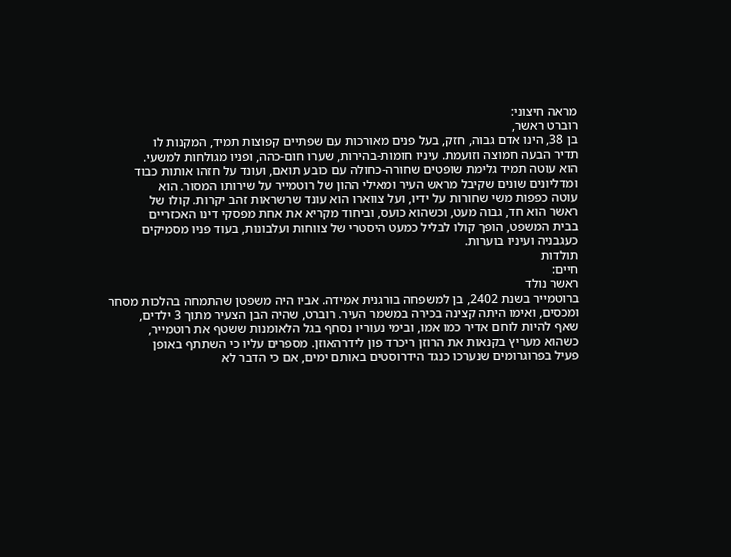מראה חיצוני:
רוברט ראשר,
בן 38, הינו אדם גבוה, חזק, בעל פנים מאורכות עם שפתיים קפוצות תמיד, המקנות לו
תדיר הבעה חמוצה וזועמת. עיניו חומות-בהירות, שערו חום-כהה, ופניו מגולחות למשעי.
הוא עוטה תמיד גלימת שופטים שחורה-כחולה עם כובע תואם, ועונד על חזהו אותות כבוד
ומדליונים שונים שקיבל מראש העיר ומאילי ההון של רוטמייר על שירותו המסור. הוא
עוטה כפפות משי שחורות על ידיו, ועל צווארו הוא עונד שרשראות זהב יקרות. קולו של
ראשר הוא חד, גבוה מעט, וכשהוא כועס, וביחוד מקריא את אחת מפסקי דינו האכזריים
בבית המשפט, הופך קולו לבליל כמעט היסטרי של צווחות ועלבונות, בעוד פניו מסמיקים
כעגבניה ועיניו בוערות.
תולדות
חיים:
ראשר נולד
ברוטמייר בשנת 2402, בן למשפחה בורגנית אמידה. אביו היה משפטן שהתמחה בהלכות מסחר
ומכסים, ואימו היתה קצינה בכירה במשמר העיר. רוברט, שהיה הבן הצעיר מתוך 3 ילדים,
שאף להיות לוחם אדיר כמו אמו, ובימי נעוריו נסחף בגל הלאומנות ששטף את רוטמייר,
כשהוא מעריץ בקנאות את הרוזן ריכרד פון לידרהאוזן. מספרים עליו כי השתתף באופן
פעיל בפרוגרומים שנערכו כנגד הידרוסטים באותם ימים, אם כי הדבר לא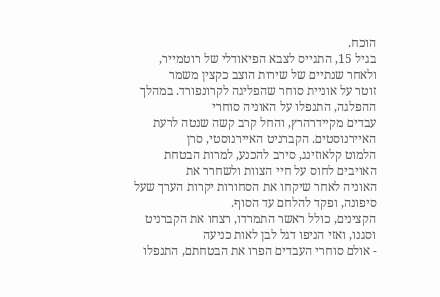הוכח.
בגיל 15, התגייס לצבא הפיאודלי של רוטמייר, ולאחר שנתיים של שירות הוצב כקצין משמר
זוטר על אוניית סוחר שהפליגה לקרונפורד. במהלך ההפלגה, התנפלו על האוניה סוחרי
עבדים מקיידרהרץ, והחל קרב קשה שנטה לרעת האיירנוסטים. הקברניט האיירנוסטי, סרן
הלמוט קלאוזינג, סירב להכנע, למרות הבטחת האויבים לחוס על חיי הצוות ולשחרר את
האוניה לאחר שיקחו את הסחורות יקרות הערך שעל סיפונה, ופקד להלחם עד הסוף.
הקצינים, כולל ראשר התמרדו, רצחו את הקברניט וסגנו, ואזי הניפו דגל לבן לאות כניעה
- אולם סוחרי העבדים הפרו את הבטחתם, התנפלו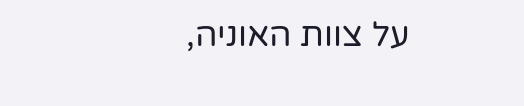על צוות האוניה,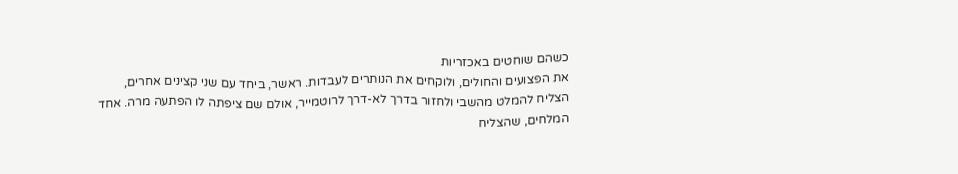כשהם שוחטים באכזריות
את הפצועים והחולים, ולוקחים את הנותרים לעבדות. ראשר, ביחד עם שני קצינים אחרים,
הצליח להמלט מהשבי ולחזור בדרך לא-דרך לרוטמייר, אולם שם ציפתה לו הפתעה מרה. אחד
המלחים, שהצליח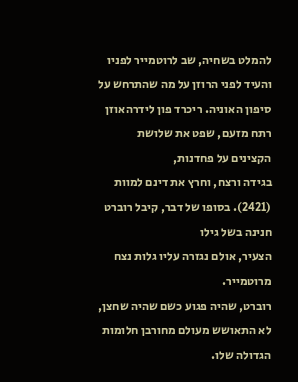להמלט בשחיה, שב לרוטמייר לפניו והעיד לפני הרוזן על מה שהתרחש על
סיפון האוניה. ריכרד פון לידרהאוזן רתח מזעם, שפט את שלושת הקצינים על פחדנות,
בגידה ורצח, וחרץ את דינם למוות (2421). בסופו של דבר, קיבל רוברט חנינה בשל גילו
הצעיר, אולם נגזרה עליו גלות נצח מרוטמייר.
רוברט, שהיה פגוע כשם שהיה שחצן, לא התאושש מעולם מחורבן חלומות הגדולה שלו.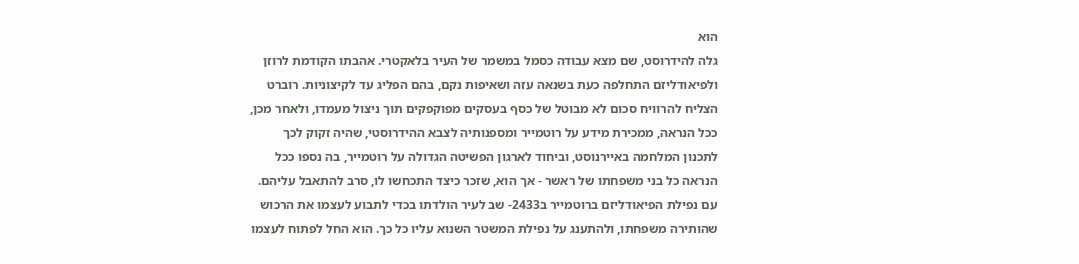הוא
גלה להידרוסט, שם מצא עבודה כסמל במשמר של העיר בלאקטרי. אהבתו הקודמת לרוזן
ולפיאודליזם התחלפה כעת בשנאה עזה ושאיפות נקם, בהם הפליג עד לקיצוניות. רוברט
הצליח להרוויח סכום לא מבוטל של כסף בעסקים מפוקפקים תוך ניצול מעמדו, ולאחר מכן,
ככל הנראה, ממכירת מידע על רוטמייר ומספנותיה לצבא ההידרוסטי, שהיה זקוק לכך
לתכנון המלחמה באיירנוסט, וביחוד לארגון הפשיטה הגדולה על רוטמייר, בה נספו ככל
הנראה כל בני משפחתו של ראשר - אך הוא, שזכר כיצד התכחשו לו, סרב להתאבל עליהם.
עם נפילת הפיאודליזם ברוטמייר ב2433- שב לעיר הולדתו בכדי לתבוע לעצמו את הרכוש
שהותירה משפחתו, ולהתענג על נפילת המשטר השנוא עליו כל כך. הוא החל לפתוח לעצמו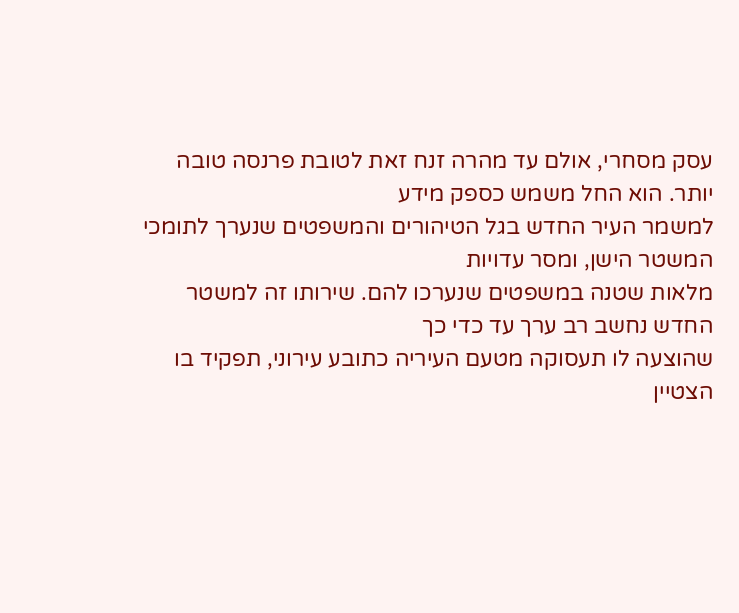עסק מסחרי, אולם עד מהרה זנח זאת לטובת פרנסה טובה יותר. הוא החל משמש כספק מידע
למשמר העיר החדש בגל הטיהורים והמשפטים שנערך לתומכי המשטר הישן, ומסר עדויות
מלאות שטנה במשפטים שנערכו להם. שירותו זה למשטר החדש נחשב רב ערך עד כדי כך
שהוצעה לו תעסוקה מטעם העיריה כתובע עירוני, תפקיד בו הצטיין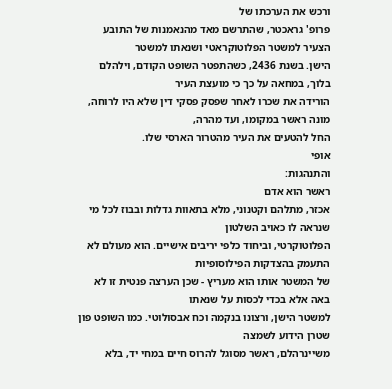ורכש את הערכתו של
פרופ' גראכטר, שהתרשם מאד מהנאמנות של התובע הצעיר למשטר הפלוטוקראטי ושנאתו למשטר
הישן. בשנת 2436, כשהתפטר השופט הקודם, וילהלם בלוך, במחאה על כך כי מועצת העיר
הורידה את שכרו לאחר שפסק פסקי דין שלא היו לרוחה, מונה ראשר במקומו, ועד מהרה,
החל להטעים את העיר מהטרור הארסי שלו.
אופי
והתנהגות:
ראשר הוא אדם
אכזר, מתלהם וקטנוני, מלא בתאוות גדלות ובבוז לכל מי שנראה לו כאויב השלטון
הפלוטוקרטי, וביחוד כלפי יריבים אישיים. הוא מעולם לא התעמק בהצדקות הפילוסופיות
של המשטר אותו הוא מעריץ - שכן הערצה פנטית זו לא באה אלא בכדי לכסות על שנאתו
למשטר הישן, ורצונו בנקמה וכח אבסולוטי. כמו השופט פון שטרן הידוע לשמצה
משיינרהלם, ראשר מסוגל להרוס חיים במחי יד, בלא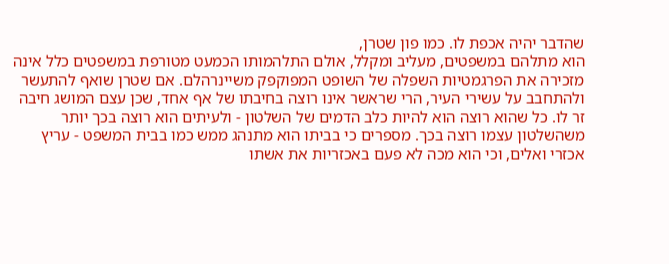שהדבר יהיה אכפת לו. כמו פון שטרן,
הוא מתלהם במשפטים, מעליב ומקלל, אולם התלהמותו הכמעט מטורפת במשפטים כלל אינה
מזכירה את הפרגמטיות השפלה של השופט המפוקפק משיינרהלם. אם שטרן שואף להתעשר
ולהתחבב על עשירי העיר, הרי שראשר אינו רוצה בחיבתו של אף אחד, שכן עצם המושג חיבה
זר לו. כל שהוא רוצה הוא להיות כלב הדמים של השלטון - ולעיתים הוא רוצה בכך יותר
משהשלטון עצמו רוצה בכך. מספרים כי בביתו הוא מתנהג ממש כמו בבית המשפט - עריץ
אכזרי ואלים, וכי הוא מכה לא פעם באכזריות את אשתו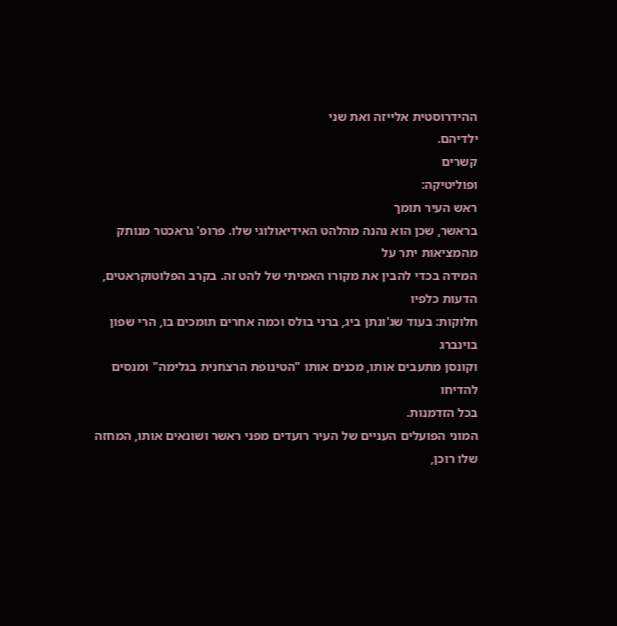ההידרוסטית אלייזה ואת שני
ילדיהם.
קשרים
ופוליטיקה:
ראש העיר תומך
בראשר, שכן הוא נהנה מהלהט האידיאולוגי שלו. פרופ' גראכטר מנותק מהמציאות יתר על
המידה בכדי להבין את מקורו האמיתי של להט זה. בקרב הפלוטוקראטים, הדעות כלפיו
חלוקות: בעוד שג'ונתן ביג, ברני בולס וכמה אחרים תומכים בו, הרי שפון בוינברג
וקונסן מתעבים אותו, מכנים אותו "הטינופת הרצחנית בגלימה" ומנסים להדיחו
בכל הזדמנות.
המוני הפועלים העניים של העיר רועדים מפני ראשר ושונאים אותו, המחזה שלו רוכן,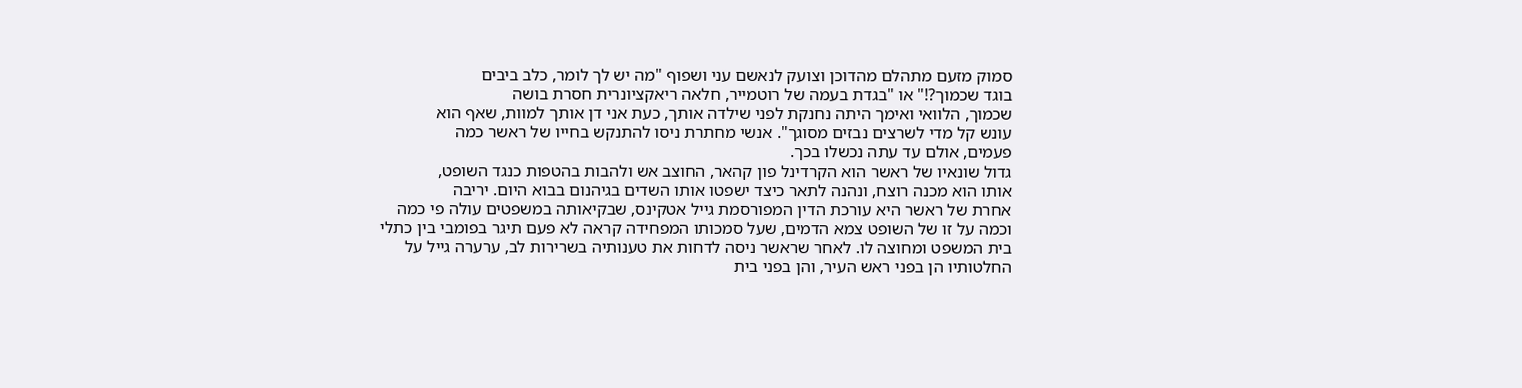סמוק מזעם מתהלם מהדוכן וצועק לנאשם עני ושפוף "מה יש לך לומר, כלב ביבים
בוגד שכמוך?!" או "בגדת בעמה של רוטמייר, חלאה ריאקציונרית חסרת בושה
שכמוך, הלוואי ואימך היתה נחנקת לפני שילדה אותך, כעת אני דן אותך למוות, שאף הוא
עונש קל מדי לשרצים נבזים מסוגך". אנשי מחתרת ניסו להתנקש בחייו של ראשר כמה
פעמים, אולם עד עתה נכשלו בכך.
גדול שונאיו של ראשר הוא הקרדינל פון קהאר, החוצב אש ולהבות בהטפות כנגד השופט,
אותו הוא מכנה רוצח, ונהנה לתאר כיצד ישפטו אותו השדים בגיהנום בבוא היום. יריבה
אחרת של ראשר היא עורכת הדין המפורסמת גייל אטקינס, שבקיאותה במשפטים עולה פי כמה
וכמה על זו של השופט צמא הדמים, שעל סמכותו המפחידה קראה לא פעם תיגר בפומבי בין כתלי
בית המשפט ומחוצה לו. לאחר שראשר ניסה לדחות את טענותיה בשרירות לב, ערערה גייל על
החלטותיו הן בפני ראש העיר, והן בפני בית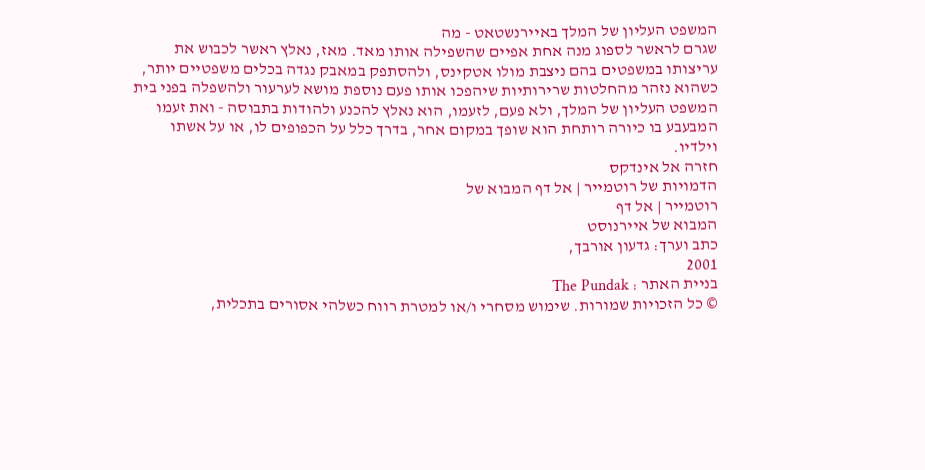המשפט העליון של המלך באיירנשטאט - מה
שגרם לראשר לספוג מנה אחת אפיים שהשפילה אותו מאד. מאז, נאלץ ראשר לכבוש את
עריצותו במשפטים בהם ניצבת מולו אטקינס, ולהסתפק במאבק נגדה בכלים משפטיים יותר,
כשהוא נזהר מהחלטות שרירותיות שיהפכו אותו פעם נוספת מושא לערעור ולהשפלה בפני בית
המשפט העליון של המלך, ולא פעם, לזעמו, הוא נאלץ להכנע ולהודות בתבוסה - ואת זעמו
המבעבע בו כיורה רותחת הוא שופך במקום אחר, בדרך כלל על הכפופים לו, או על אשתו
וילדיו.
חזרה אל אינדקס
הדמויות של רוטמייר | אל דף המבוא של
רוטמייר | אל דף
המבוא של איירנוסט
כתב וערך: גדעון אורבך,
2001
בניית האתר : The Pundak
© כל הזכויות שמורות. שימוש מסחרי ו/או למטרת רווח כשלהי אסורים בתכלית,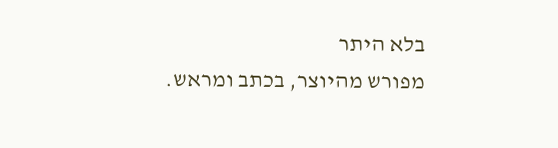בלא היתר
מפורש מהיוצר, בכתב ומראש.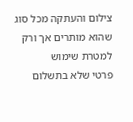צילום והעתקה מכל סוג שהוא מותרים אך ורק למטרת שימוש
פרטי שלא בתשלום